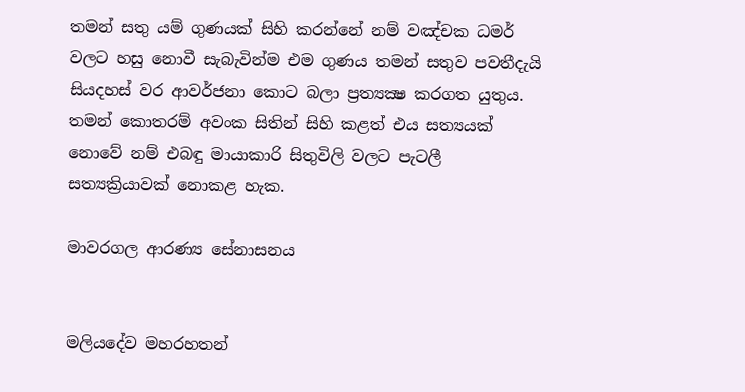තමන් සතු යම් ගුණයක්‌ සිහි කරන්නේ නම් වඤ්චක ධමර් වලට හසු නොවී සැබැවින්ම එම ගුණය තමන් සතුව පවතීදැයි සියදහස්‌ වර ආවර්ජනා කොට බලා ප්‍රත්‍යක්‍ෂ කරගත යුතුය. තමන් කොතරම් අවංක සිතින් සිහි කළත් එය සත්‍යයක්‌ නොවේ නම් එබඳු මායාකාරි සිතුවිලි වලට පැටලී සත්‍යක්‍රියාවක්‌ නොකළ හැක.

මාවරගල ආරණ්‍ය සේනාසනය


මලියදේව මහරහතන්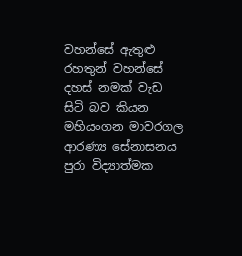වහන්සේ ඇතුළු රහතුන් වහන්සේ දහස්‌ නමක්‌ වැඩ සිටි බව කියන මහියංගන මාවරගල ආරණ්‍ය සේනාසනය පුරා විද්‍යාත්මක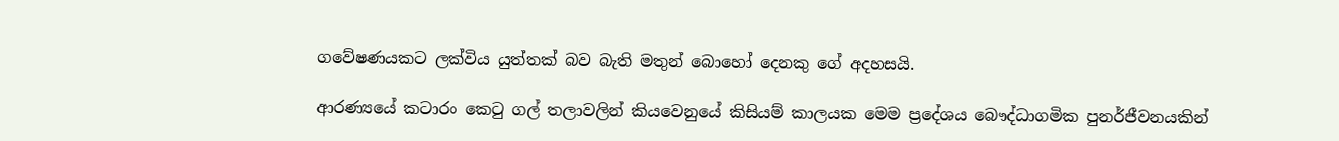ගවේෂණයකට ලක්‌විය යුත්තක්‌ බව බැති මතුන් බොහෝ දෙනකු ගේ අදහසයි.

ආරණ්‍යයේ කටාරං කෙටු ගල් තලාවලින් කියවෙනුයේ කිසියම් කාලයක මෙම ප්‍රදේශය බෞද්ධාගමික පුනර්ජීවනයකින්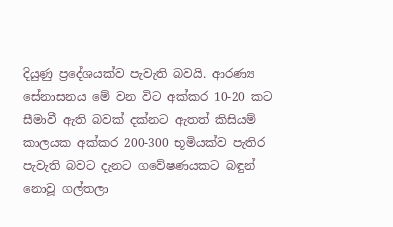දියුණු ප්‍රදේශයක්‌ව පැවැති බවයි. ආරණ්‍ය සේනාසනය මේ වන විට අක්‌කර 10-20 කට සීමාවී ඇති බවක්‌ දක්‌නට ඇතත් කිසියම් කාලයක අක්‌කර 200-300 භූමියක්‌ව පැතිර පැවැති බවට දැනට ගවේෂණයකට බඳුන් නොවූ ගල්තලා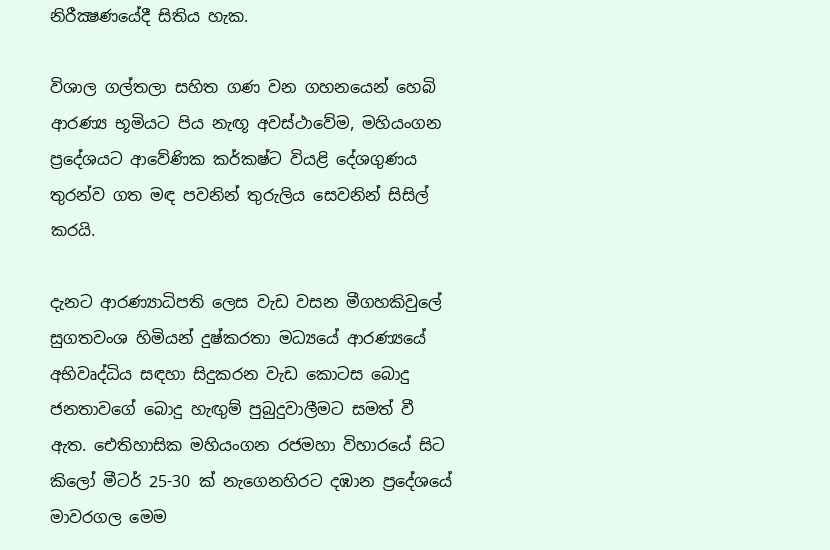නිරීක්‍ෂණයේදී සිතිය හැක.

විශාල ගල්තලා සහිත ගණ වන ගහනයෙන් හෙබි ආරණ්‍ය භූමියට පිය නැඟූ අවස්‌ථාවේම, මහියංගන ප්‍රදේශයට ආවේණික කර්කෂ්ට වියළි දේශගුණය තුරන්ව ගත මඳ පවනින් තුරුලිය සෙවනින් සිසිල් කරයි.

දැනට ආරණ්‍යාධිපති ලෙස වැඩ වසන මීගහකිවුලේ සුගතවංශ හිමියන් දුෂ්කරතා මධ්‍යයේ ආරණ්‍යයේ අභිවෘද්ධිය සඳහා සිදුකරන වැඩ කොටස බොදු ජනතාවගේ බොදු හැඟුම් පුබුදුවාලීමට සමත් වී ඇත. ඓතිහාසික මහියංගන රජමහා විහාරයේ සිට කිලෝ මීටර් 25-30 ක්‌ නැගෙනහිරට දඹාන ප්‍රදේශයේ මාවරගල මෙම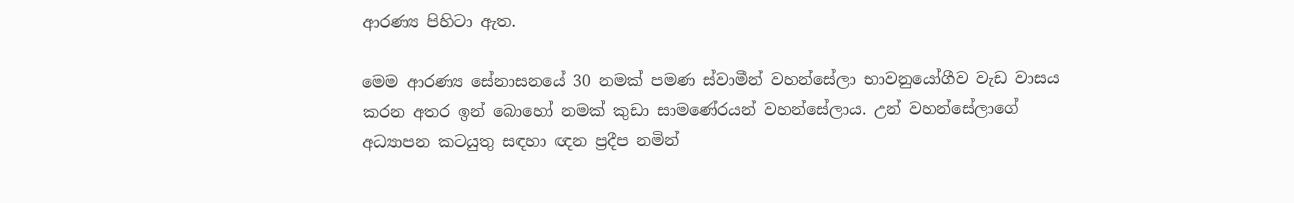ආරණ්‍ය පිහිටා ඇත.

මෙම ආරණ්‍ය සේනාසනයේ 30 නමක්‌ පමණ ස්‌වාමීන් වහන්සේලා භාවනුයෝගීව වැඩ වාසය කරන අතර ඉන් බොහෝ නමක්‌ කුඩා සාමණේරයන් වහන්සේලාය. උන් වහන්සේලාගේ අධ්‍යාපන කටයුතු සඳහා ඥන ප්‍රදීප නමින්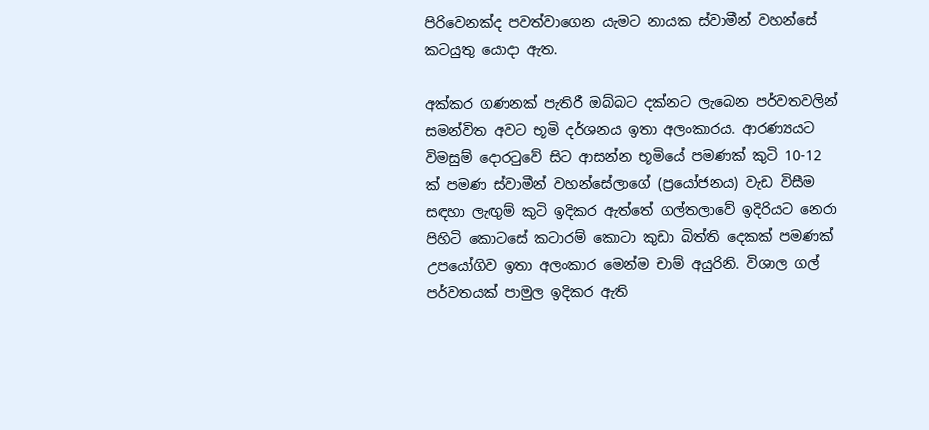පිරිවෙනක්‌ද පවත්වාගෙන යැමට නායක ස්‌වාමීන් වහන්සේ කටයුතු යොදා ඇත.

අක්‌කර ගණනක්‌ පැතිරී ඔබ්බට දක්‌නට ලැබෙන පර්වතවලින් සමන්විත අවට භූමි දර්ශනය ඉතා අලංකාරය. ආරණ්‍යයට විමසුම් දොරටුවේ සිට ආසන්න භූමියේ පමණක්‌ කුටි 10-12 ක්‌ පමණ ස්‌වාමීන් වහන්සේලාගේ (ප්‍රයෝජනය) වැඩ විසීම සඳහා ලැඟුම් කුටි ඉදිකර ඇත්තේ ගල්තලාවේ ඉදිරියට නෙරා පිහිටි කොටසේ කටාරම් කොටා කුඩා බිත්ති දෙකක්‌ පමණක්‌ උපයෝගිව ඉතා අලංකාර මෙන්ම චාම් අයුරිනි. විශාල ගල් පර්වතයක්‌ පාමුල ඉදිකර ඇති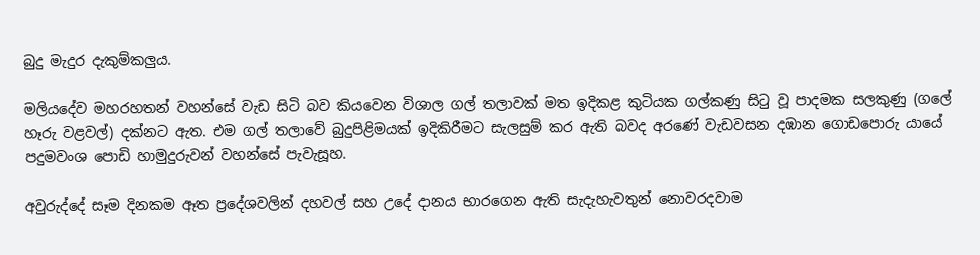බුදු මැදුර දැකුම්කලුය.

මලියදේව මහරහතන් වහන්සේ වැඩ සිටි බව කියවෙන විශාල ගල් තලාවක්‌ මත ඉදිකළ කුටියක ගල්කණු සිටු වූ පාදමක සලකුණු (ගලේ හෑරු වළවල්) දක්‌නට ඇත. එම ගල් තලාවේ බුදුපිළිමයක්‌ ඉදිකිරීමට සැලසුම් කර ඇති බවද අරණේ වැඩවසන දඹාන ගොඩපොරු යායේ පදුමවංශ පොඩි හාමුදුරුවන් වහන්සේ පැවැසූහ.

අවුරුද්දේ සෑම දිනකම ඈත ප්‍රදේශවලින් දහවල් සහ උදේ දානය භාරගෙන ඇති සැදැහැවතුන් නොවරදවාම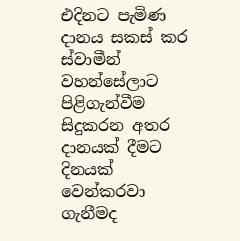එදිනට පැමිණ දානය සකස්‌ කර ස්‌වාමීන් වහන්සේලාට පිළිගැන්වීම සිදුකරන අතර දානයක්‌ දීමට දිනයක්‌ වෙන්කරවා ගැනීමද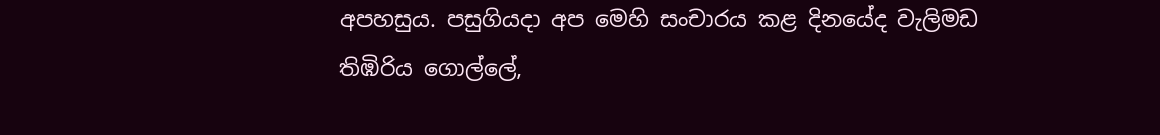අපහසුය. පසුගියදා අප මෙහි සංචාරය කළ දිනයේද වැලිමඩ තිඹිරිය ගොල්ලේ,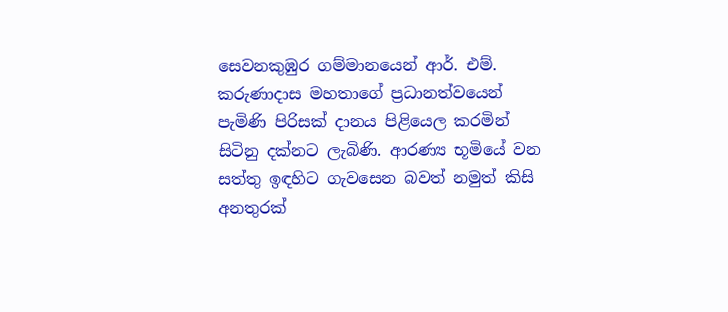සෙවනකුඹුර ගම්මානයෙන් ආර්. එම්. කරුණාදාස මහතාගේ ප්‍රධානත්වයෙන් පැමිණි පිරිසක්‌ දානය පිළියෙල කරමින් සිටිනු දක්‌නට ලැබිණි. ආරණ්‍ය භූමියේ වන සත්තු ඉඳහිට ගැවසෙන බවත් නමුත් කිසි අනතුරක්‌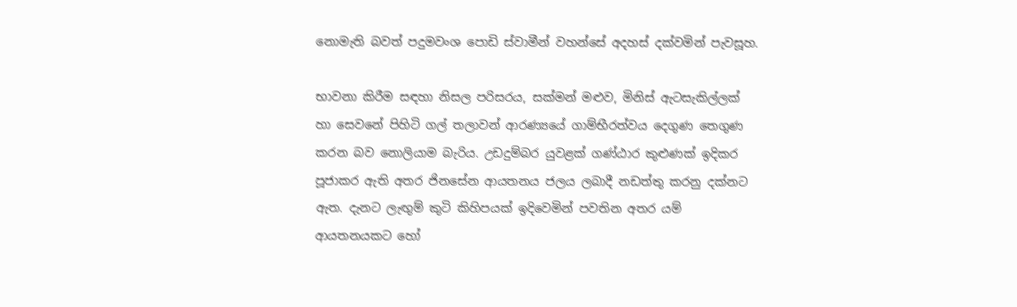නොමැති බවත් පදුමවංශ පොඩි ස්‌වාමීන් වහන්සේ අදහස්‌ දක්‌වමින් පැවසූහ.

භාවනා කිරීම සඳහා නිසල පරිසරය, සක්‌මන් මළුව, මිනිස්‌ ඇටසැකිල්ලක්‌ හා සෙවනේ පිහිටි ගල් තලාවන් ආරණ්‍යයේ ගාම්භීරත්වය දෙගුණ තෙගුණ කරන බව නොලියාම බැරිය. උඩදුම්බර යුවළක්‌ ගණ්‌ඨාර කුළුණක්‌ ඉදිකර පූජාකර ඇති අතර ජිනසේන ආයතනය ජලය ලබාදී නඩත්තු කරනු දක්‌නට ඇත. දැනට ලැඟුම් කුටි කිහිපයක්‌ ඉදිවෙමින් පවතින අතර යම් ආයතනයකට හෝ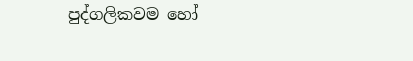පුද්ගලිකවම හෝ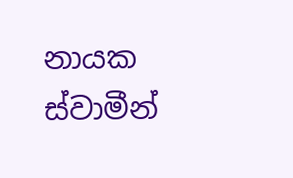නායක ස්‌වාමීන්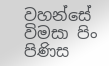වහන්සේ විමසා පිං පිණිස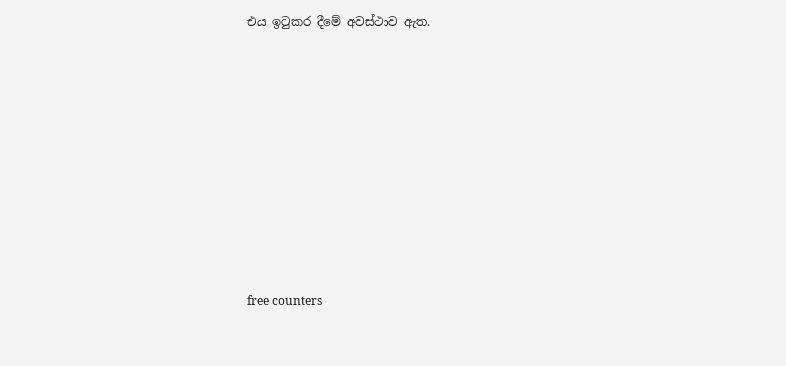එය ඉටුකර දීමේ අවස්‌ථාව ඇත.










free counters